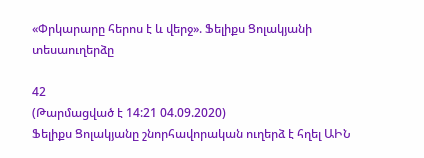«Փրկարարը հերոս է և վերջ». Ֆելիքս Ցոլակյանի տեսաուղերձը

42
(Թարմացված է 14:21 04.09.2020)
Ֆելիքս Ցոլակյանը շնորհավորական ուղերձ է հղել ԱԻՆ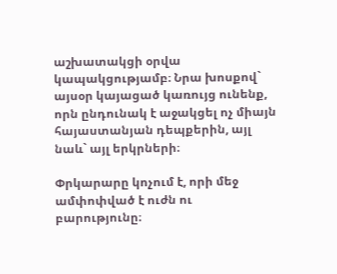աշխատակցի օրվա կապակցությամբ։ Նրա խոսքով` այսօր կայացած կառույց ունենք, որն ընդունակ է աջակցել ոչ միայն հայաստանյան դեպքերին, այլ նաև` այլ երկրների։

Փրկարարը կոչում է, որի մեջ ամփոփված է ուժն ու բարությունը։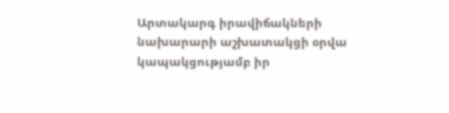Արտակարգ իրավիճակների նախարարի աշխատակցի օրվա կապակցությամբ իր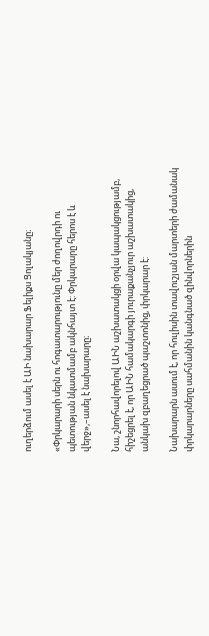ուղերձում ասել է ԱԻ նախարար Ֆելիքս Ցոլակյանը։

«Փրկարարի սերն ու հոգատարությունը մեր ժողովրդի ու պետության նկատմամբ ակնհայտ է: Փրկարարը հերոս է և վերջ»,–ասել է նախարարը։

Նա, շնորհավորելով ԱԻՆ աշխատակցի օրվա կապակցությամբ, հիշեցրել է, որ ԱԻՆ համակարգի յուրաքանչյուր աշխատակից, անկախ զբաղեցրած պաշտոնից, փրկարար է:

Նախարարն ասում է, որ հուլիսին տավուշյան մարտերի ժամանակ փրկարարները սահմանին կանգնած զինվորներին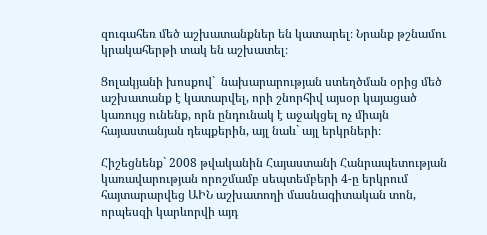զուգահեռ մեծ աշխատանքներ են կատարել։ Նրանք թշնամու կրակահերթի տակ են աշխատել։

Ցոլակյանի խոսքով`  նախարարության ստեղծման օրից մեծ աշխատանք է կատարվել, որի շնորհիվ այսօր կայացած կառույց ունենք, որն ընդունակ է աջակցել ոչ միայն հայաստանյան դեպքերին, այլ նաև` այլ երկրների։

Հիշեցնենք` 2008 թվականին Հայաստանի Հանրապետության կառավարության որոշմամբ սեպտեմբերի 4-ը երկրում հայտարարվեց ԱԻՆ աշխատողի մասնագիտական տոն, որպեսզի կարևորվի այդ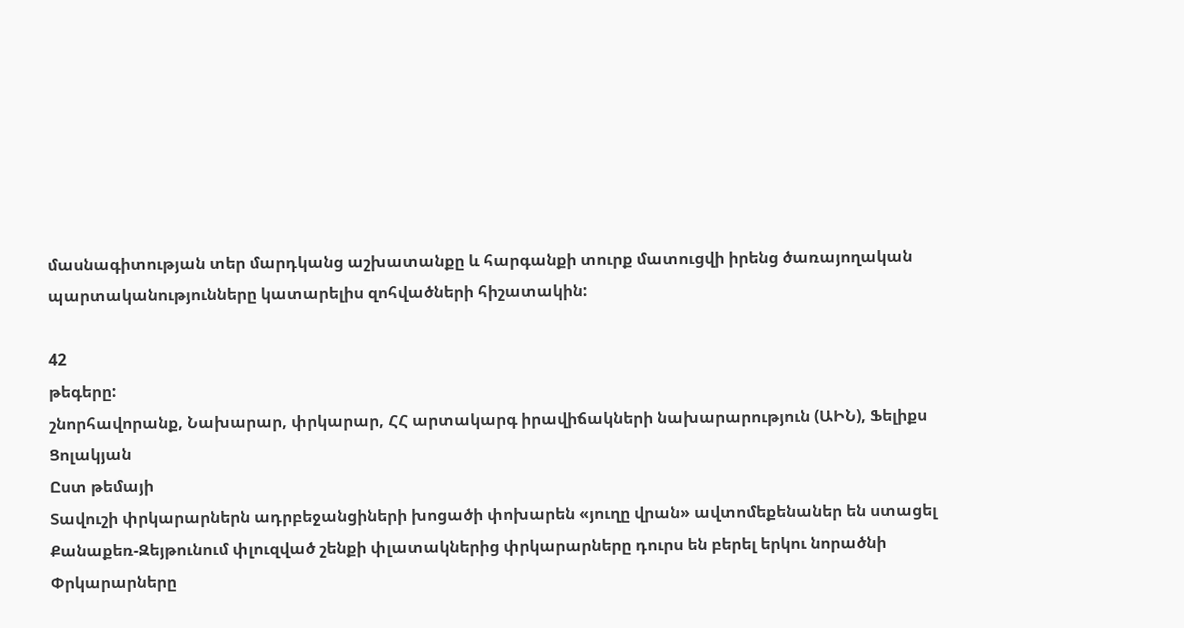մասնագիտության տեր մարդկանց աշխատանքը և հարգանքի տուրք մատուցվի իրենց ծառայողական պարտականությունները կատարելիս զոհվածների հիշատակին:

42
թեգերը:
շնորհավորանք, Նախարար, փրկարար, ՀՀ արտակարգ իրավիճակների նախարարություն (ԱԻՆ), Ֆելիքս Ցոլակյան
Ըստ թեմայի
Տավուշի փրկարարներն ադրբեջանցիների խոցածի փոխարեն «յուղը վրան» ավտոմեքենաներ են ստացել
Քանաքեռ-Զեյթունում փլուզված շենքի փլատակներից փրկարարները դուրս են բերել երկու նորածնի
Փրկարարները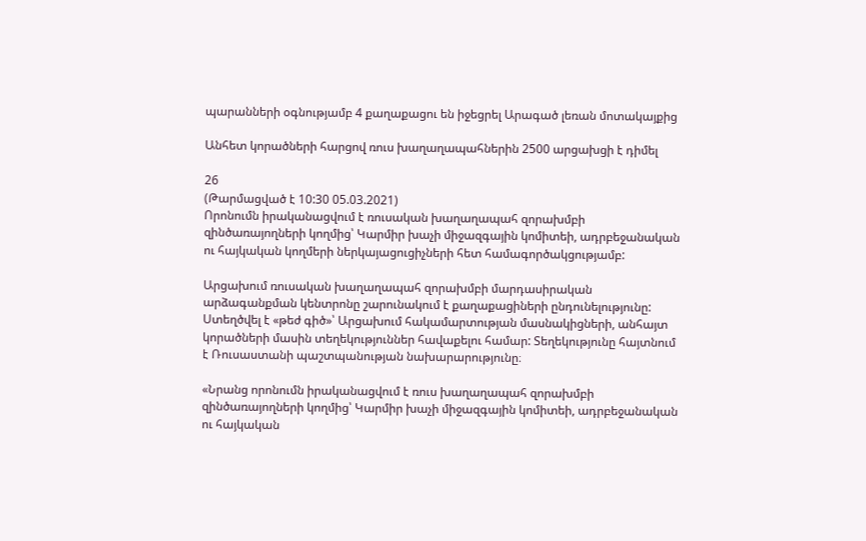պարանների օգնությամբ 4 քաղաքացու են իջեցրել Արագած լեռան մոտակայքից

Անհետ կորածների հարցով ռուս խաղաղապահներին 2500 արցախցի է դիմել

26
(Թարմացված է 10:30 05.03.2021)
Որոնումն իրականացվում է ռուսական խաղաղապահ զորախմբի զինծառայողների կողմից՝ Կարմիր խաչի միջազգային կոմիտեի, ադրբեջանական ու հայկական կողմերի ներկայացուցիչների հետ համագործակցությամբ:

Արցախում ռուսական խաղաղապահ զորախմբի մարդասիրական արձագանքման կենտրոնը շարունակում է քաղաքացիների ընդունելությունը: Ստեղծվել է «թեժ գիծ»՝ Արցախում հակամարտության մասնակիցների, անհայտ կորածների մասին տեղեկություններ հավաքելու համար: Տեղեկությունը հայտնում է Ռուսաստանի պաշտպանության նախարարությունը։

«Նրանց որոնումն իրականացվում է ռուս խաղաղապահ զորախմբի զինծառայողների կողմից՝ Կարմիր խաչի միջազգային կոմիտեի, ադրբեջանական ու հայկական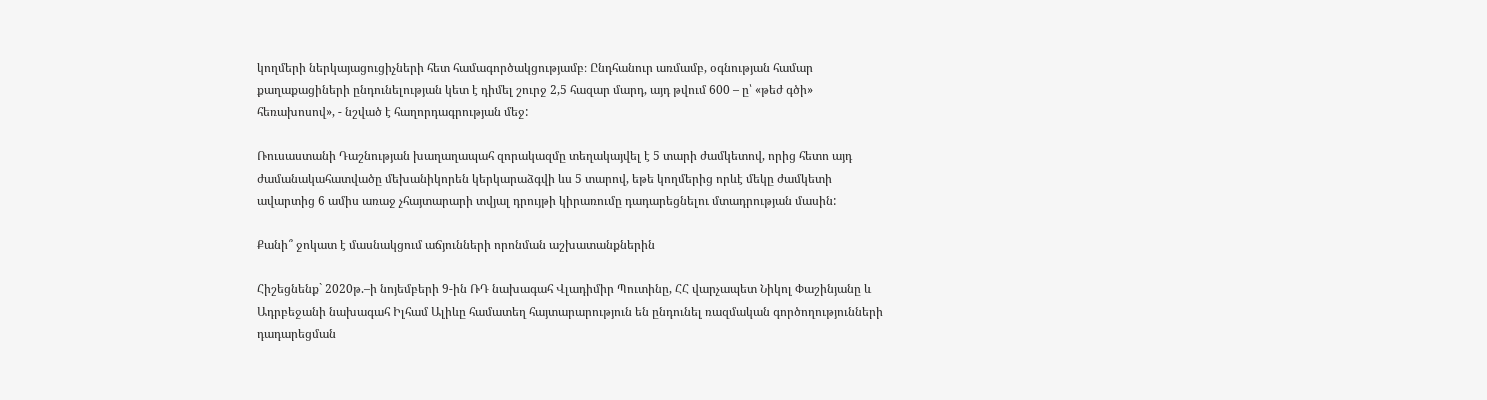կողմերի ներկայացուցիչների հետ համագործակցությամբ։ Ընդհանուր առմամբ, օգնության համար քաղաքացիների ընդունելության կետ է դիմել շուրջ 2,5 հազար մարդ, այդ թվում 600 – ը՝ «թեժ գծի» հեռախոսով», - նշված է հաղորդագրության մեջ:

Ռուսաստանի Դաշնության խաղաղապահ զորակազմը տեղակայվել է 5 տարի ժամկետով, որից հետո այդ ժամանակահատվածը մեխանիկորեն կերկարաձգվի ևս 5 տարով, եթե կողմերից որևէ մեկը ժամկետի ավարտից 6 ամիս առաջ չհայտարարի տվյալ դրույթի կիրառումը դադարեցնելու մտադրության մասին:

Քանի՞ ջոկատ է մասնակցում աճյունների որոնման աշխատանքներին

Հիշեցնենք` 2020թ.–ի նոյեմբերի 9-ին ՌԴ նախագահ Վլադիմիր Պուտինը, ՀՀ վարչապետ Նիկոլ Փաշինյանը և Ադրբեջանի նախագահ Իլհամ Ալիևը համատեղ հայտարարություն են ընդունել ռազմական գործողությունների դադարեցման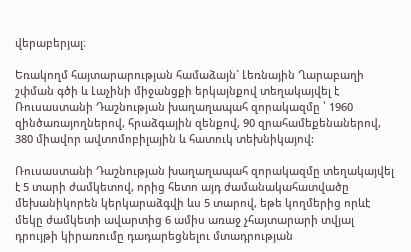վերաբերյալ։

Եռակողմ հայտարարության համաձայն` Լեռնային Ղարաբաղի շփման գծի և Լաչինի միջանցքի երկայնքով տեղակայվել է Ռուսաստանի Դաշնության խաղաղապահ զորակազմը ՝ 1960 զինծառայողներով, հրաձգային զենքով, 90 զրահամեքենաներով, 380 միավոր ավտոմոբիլային և հատուկ տեխնիկայով:

Ռուսաստանի Դաշնության խաղաղապահ զորակազմը տեղակայվել է 5 տարի ժամկետով, որից հետո այդ ժամանակահատվածը մեխանիկորեն կերկարաձգվի ևս 5 տարով, եթե կողմերից որևէ մեկը ժամկետի ավարտից 6 ամիս առաջ չհայտարարի տվյալ դրույթի կիրառումը դադարեցնելու մտադրության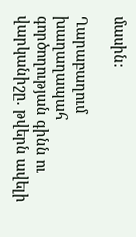մասին:

Ղարաբաղում խաղաղապահ գործողության գինն ու վարկանիշը. թվերն ավելի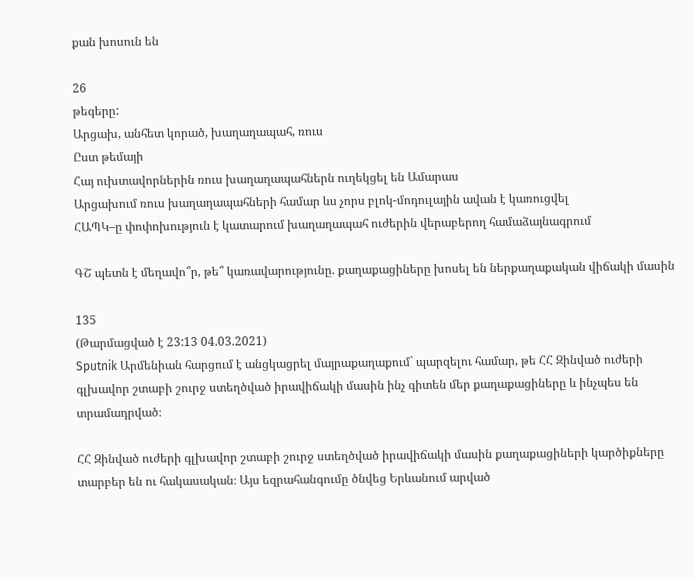քան խոսուն են

26
թեգերը:
Արցախ, անհետ կորած, խաղաղապահ, ռուս
Ըստ թեմայի
Հայ ուխտավորներին ռուս խաղաղապահներն ուղեկցել են Ամարաս
Արցախում ռուս խաղաղապահների համար ևս չորս բլոկ-մոդուլային ավան է կառուցվել
ՀԱՊԿ–ը փոփոխություն է կատարում խաղաղապահ ուժերին վերաբերող համաձայնագրում

ԳՇ պետն է մեղավո՞ր, թե՞ կառավարությունը. քաղաքացիները խոսել են ներքաղաքական վիճակի մասին

135
(Թարմացված է 23:13 04.03.2021)
Sputnik Արմենիան հարցում է անցկացրել մայրաքաղաքում` պարզելու համար, թե ՀՀ Զինված ուժերի գլխավոր շտաբի շուրջ ստեղծված իրավիճակի մասին ինչ գիտեն մեր քաղաքացիները և ինչպես են տրամադրված։

ՀՀ Զինված ուժերի գլխավոր շտաբի շուրջ ստեղծված իրավիճակի մասին քաղաքացիների կարծիքները տարբեր են ու հակասական։ Այս եզրահանգումը ծնվեց Երևանում արված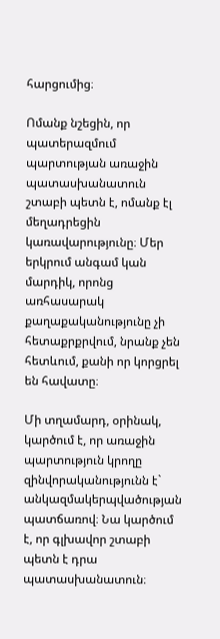հարցումից։

Ոմանք նշեցին, որ պատերազմում պարտության առաջին պատասխանատուն շտաբի պետն է, ոմանք էլ մեղադրեցին կառավարությունը։ Մեր երկրում անգամ կան մարդիկ, որոնց առհասարակ քաղաքականությունը չի հետաքրքրվում, նրանք չեն հետևում, քանի որ կորցրել են հավատը։

Մի տղամարդ, օրինակ, կարծում է, որ առաջին պարտություն կրողը զինվորականությունն է` անկազմակերպվածության պատճառով։ Նա կարծում է, որ գլխավոր շտաբի պետն է դրա պատասխանատուն։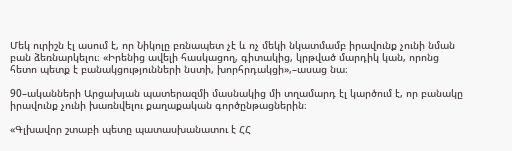Մեկ ուրիշն էլ ասում է, որ Նիկոլը բռնապետ չէ և ոչ մեկի նկատմամբ իրավունք չունի նման բան ձեռնարկելու։ «Իրենից ավելի հասկացող, գիտակից, կրթված մարդիկ կան, որոնց հետո պետք է բանակցությունների նստի, խորհրդակցի»,–ասաց նա։

90–ականների Արցախյան պատերազմի մասնակից մի տղամարդ էլ կարծում է, որ բանակը իրավունք չունի խառնվելու քաղաքական գործընթացներին։

«Գլխավոր շտաբի պետը պատասխանատու է ՀՀ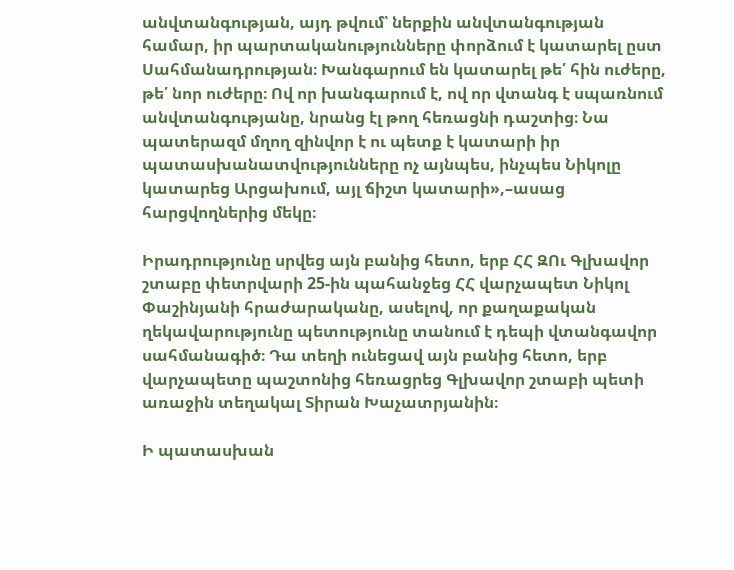անվտանգության, այդ թվում՝ ներքին անվտանգության համար, իր պարտականությունները փորձում է կատարել ըստ Սահմանադրության։ Խանգարում են կատարել թե՛ հին ուժերը, թե՛ նոր ուժերը։ Ով որ խանգարում է, ով որ վտանգ է սպառնում անվտանգությանը, նրանց էլ թող հեռացնի դաշտից։ Նա պատերազմ մղող զինվոր է ու պետք է կատարի իր պատասխանատվությունները ոչ այնպես, ինչպես Նիկոլը կատարեց Արցախում, այլ ճիշտ կատարի»,–ասաց հարցվողներից մեկը։

Իրադրությունը սրվեց այն բանից հետո, երբ ՀՀ ԶՈւ Գլխավոր շտաբը փետրվարի 25-ին պահանջեց ՀՀ վարչապետ Նիկոլ Փաշինյանի հրաժարականը, ասելով, որ քաղաքական ղեկավարությունը պետությունը տանում է դեպի վտանգավոր սահմանագիծ։ Դա տեղի ունեցավ այն բանից հետո, երբ վարչապետը պաշտոնից հեռացրեց Գլխավոր շտաբի պետի առաջին տեղակալ Տիրան Խաչատրյանին։

Ի պատասխան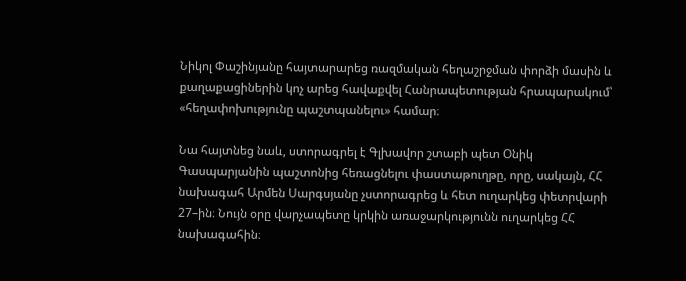Նիկոլ Փաշինյանը հայտարարեց ռազմական հեղաշրջման փորձի մասին և քաղաքացիներին կոչ արեց հավաքվել Հանրապետության հրապարակում՝ «հեղափոխությունը պաշտպանելու» համար։

Նա հայտնեց նաև, ստորագրել է Գլխավոր շտաբի պետ Օնիկ Գասպարյանին պաշտոնից հեռացնելու փաստաթուղթը, որը, սակայն, ՀՀ նախագահ Արմեն Սարգսյանը չստորագրեց և հետ ուղարկեց փետրվարի 27–ին։ Նույն օրը վարչապետը կրկին առաջարկությունն ուղարկեց ՀՀ նախագահին։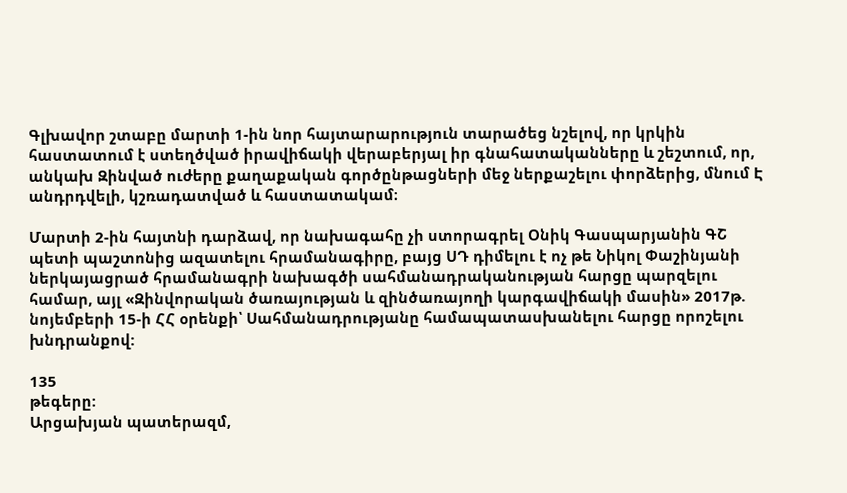Գլխավոր շտաբը մարտի 1-ին նոր հայտարարություն տարածեց նշելով, որ կրկին հաստատում է ստեղծված իրավիճակի վերաբերյալ իր գնահատականները և շեշտում, որ, անկախ Զինված ուժերը քաղաքական գործընթացների մեջ ներքաշելու փորձերից, մնում Է անդրդվելի, կշռադատված և հաստատակամ։

Մարտի 2-ին հայտնի դարձավ, որ նախագահը չի ստորագրել Օնիկ Գասպարյանին ԳՇ պետի պաշտոնից ազատելու հրամանագիրը, բայց ՍԴ դիմելու է ոչ թե Նիկոլ Փաշինյանի ներկայացրած հրամանագրի նախագծի սահմանադրականության հարցը պարզելու համար, այլ «Զինվորական ծառայության և զինծառայողի կարգավիճակի մասին» 2017թ. նոյեմբերի 15-ի ՀՀ օրենքի՝ Սահմանադրությանը համապատասխանելու հարցը որոշելու խնդրանքով:

135
թեգերը:
Արցախյան պատերազմ,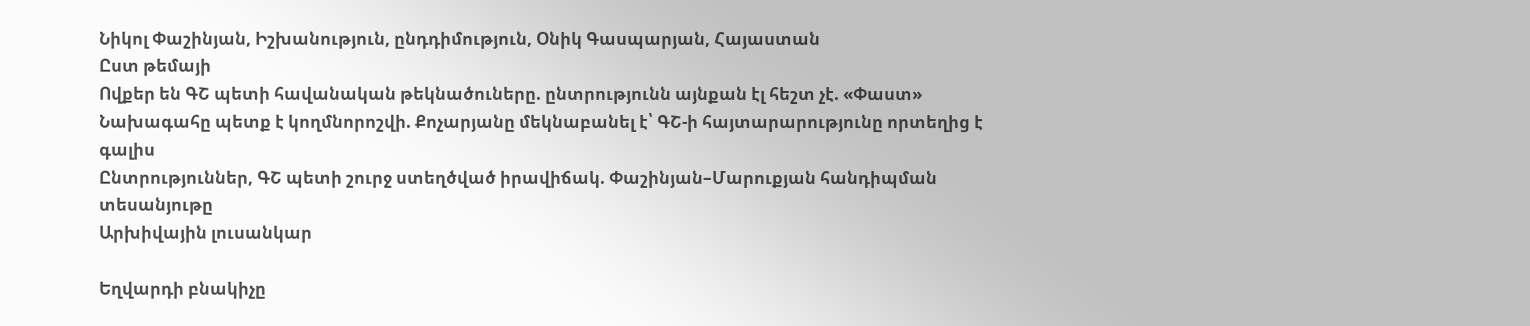Նիկոլ Փաշինյան, Իշխանություն, ընդդիմություն, Օնիկ Գասպարյան, Հայաստան
Ըստ թեմայի
Ովքեր են ԳՇ պետի հավանական թեկնածուները. ընտրությունն այնքան էլ հեշտ չէ. «Փաստ»
Նախագահը պետք է կողմնորոշվի. Քոչարյանը մեկնաբանել է՝ ԳՇ-ի հայտարարությունը որտեղից է գալիս
Ընտրություններ, ԳՇ պետի շուրջ ստեղծված իրավիճակ. Փաշինյան–Մարուքյան հանդիպման տեսանյութը
Արխիվային լուսանկար

Եղվարդի բնակիչը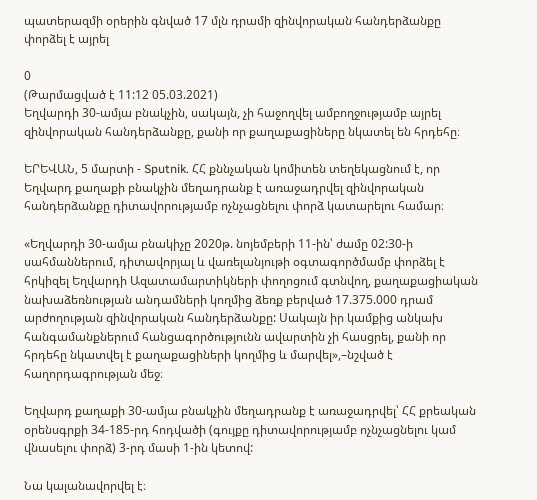պատերազմի օրերին գնված 17 մլն դրամի զինվորական հանդերձանքը փորձել է այրել

0
(Թարմացված է 11:12 05.03.2021)
Եղվարդի 30-ամյա բնակչին, սակայն, չի հաջողվել ամբողջությամբ այրել զինվորական հանդերձանքը, քանի որ քաղաքացիները նկատել են հրդեհը։

ԵՐԵՎԱՆ, 5 մարտի - Sputnik. ՀՀ քննչական կոմիտեն տեղեկացնում է, որ Եղվարդ քաղաքի բնակչին մեղադրանք է առաջադրվել զինվորական հանդերձանքը դիտավորությամբ ոչնչացնելու փորձ կատարելու համար։

«Եղվարդի 30-ամյա բնակիչը 2020թ. նոյեմբերի 11-ին՝ ժամը 02:30-ի սահմաններում, դիտավորյալ և վառելանյութի օգտագործմամբ փորձել է հրկիզել Եղվարդի Ազատամարտիկների փողոցում գտնվող, քաղաքացիական նախաձեռնության անդամների կողմից ձեռք բերված 17.375.000 դրամ արժողության զինվորական հանդերձանքը: Սակայն իր կամքից անկախ հանգամանքներում հանցագործությունն ավարտին չի հասցրել, քանի որ հրդեհը նկատվել է քաղաքացիների կողմից և մարվել»,–նշված է հաղորդագրության մեջ։

Եղվարդ քաղաքի 30-ամյա բնակչին մեղադրանք է առաջադրվել՝ ՀՀ քրեական օրենսգրքի 34-185-րդ հոդվածի (գույքը դիտավորությամբ ոչնչացնելու կամ վնասելու փորձ) 3-րդ մասի 1-ին կետով:

Նա կալանավորվել է։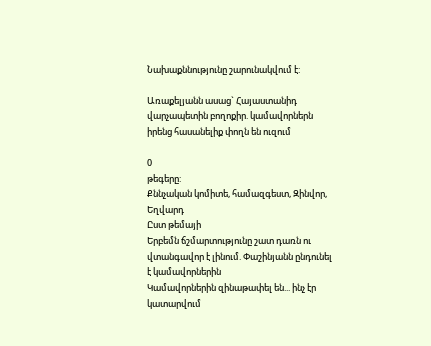Նախաքննությունը շարունակվում է:

Առաքելյանն ասաց` Հայաստանիդ վարչապետին բողոքիր. կամավորներն իրենց հասանելիք փողն են ուզում

0
թեգերը:
Քննչական կոմիտե, համազգեստ, Զինվոր, Եղվարդ
Ըստ թեմայի
Երբեմն ճշմարտությունը շատ դառն ու վտանգավոր է լինում. Փաշինյանն ընդունել է կամավորներին
Կամավորներին զինաթափել են... ինչ էր կատարվում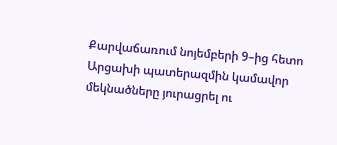Քարվաճառում նոյեմբերի 9–ից հետո
Արցախի պատերազմին կամավոր մեկնածները յուրացրել ու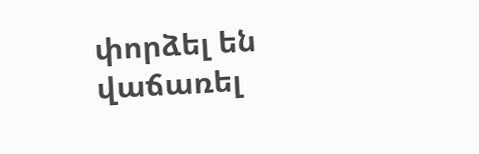փորձել են վաճառել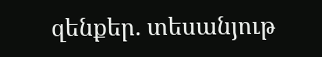զենքեր. տեսանյութ